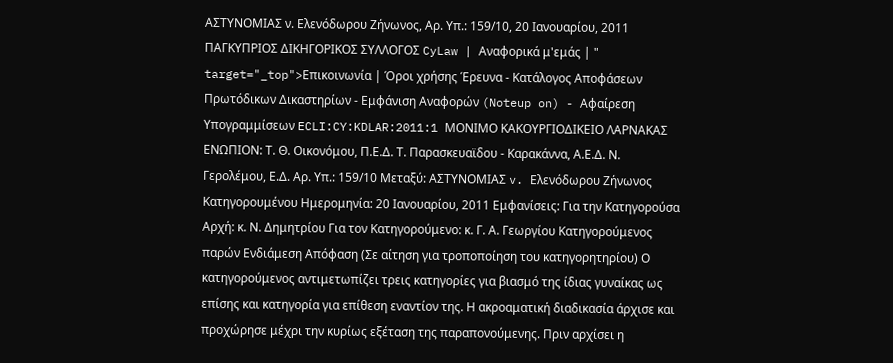ΑΣΤΥΝΟΜΙΑΣ ν. Ελενόδωρου Ζήνωνος, Αρ. Υπ.: 159/10, 20 Ιανουαρίου, 2011 ΠΑΓΚΥΠΡΙΟΣ ΔΙΚΗΓΟΡΙΚΟΣ ΣΥΛΛΟΓΟΣ CyLaw | Αναφορικά μ'εμάς | " target="_top">Επικοινωνία | Όροι χρήσης Έρευνα - Κατάλογος Αποφάσεων Πρωτόδικων Δικαστηρίων - Εμφάνιση Αναφορών (Noteup on) - Αφαίρεση Υπογραμμίσεων ECLI:CY:KDLAR:2011:1 ΜΟΝΙΜΟ ΚΑΚΟΥΡΓΙΟΔΙΚΕΙΟ ΛΑΡΝΑΚΑΣ ΕΝΩΠΙΟΝ: Τ. Θ. Οικονόμου, Π.Ε.Δ. Τ. Παρασκευαϊδου - Καρακάννα, Α.Ε.Δ. Ν. Γερολέμου, Ε.Δ. Αρ. Υπ.: 159/10 Μεταξύ: ΑΣΤΥΝΟΜΙΑΣ v. Ελενόδωρου Ζήνωνος Κατηγορουμένου Ημερομηνία: 20 Ιανουαρίου, 2011 Εμφανίσεις: Για την Κατηγορούσα Αρχή: κ. Ν. Δημητρίου Για τον Κατηγορούμενο: κ. Γ. Α. Γεωργίου Κατηγορούμενος παρών Ενδιάμεση Απόφαση (Σε αίτηση για τροποποίηση του κατηγορητηρίου) Ο κατηγορούμενος αντιμετωπίζει τρεις κατηγορίες για βιασμό της ίδιας γυναίκας ως επίσης και κατηγορία για επίθεση εναντίον της. Η ακροαματική διαδικασία άρχισε και προχώρησε μέχρι την κυρίως εξέταση της παραπονούμενης. Πριν αρχίσει η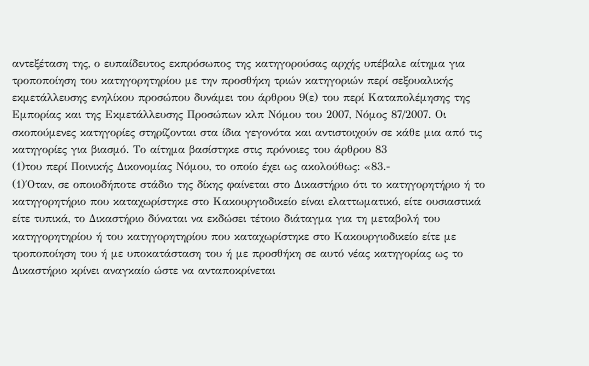αντεξέταση της, ο ευπαίδευτος εκπρόσωπος της κατηγορούσας αρχής υπέβαλε αίτημα για τροποποίηση του κατηγορητηρίου με την προσθήκη τριών κατηγοριών περί σεξουαλικής εκμετάλλευσης ενηλίκου προσώπου δυνάμει του άρθρου 9(ε) του περί Καταπολέμησης της Εμπορίας και της Εκμετάλλευσης Προσώπων κλπ Νόμου του 2007, Νόμος 87/2007. Οι σκοπούμενες κατηγορίες στηρίζονται στα ίδια γεγονότα και αντιστοιχούν σε κάθε μια από τις κατηγορίες για βιασμό. Το αίτημα βασίστηκε στις πρόνοιες του άρθρου 83
(1)του περί Ποινικής Δικονομίας Νόμου, το οποίο έχει ως ακολούθως: «83.-
(1)΄Οταν, σε οποιοδήποτε στάδιο της δίκης φαίνεται στο Δικαστήριο ότι το κατηγορητήριο ή το κατηγορητήριο που καταχωρίστηκε στο Κακουργιοδικείο είναι ελαττωματικό, είτε ουσιαστικά είτε τυπικά, το Δικαστήριο δύναται να εκδώσει τέτοιο διάταγμα για τη μεταβολή του κατηγορητηρίου ή του κατηγορητηρίου που καταχωρίστηκε στο Κακουργιοδικείο είτε με τροποποίηση του ή με υποκατάσταση του ή με προσθήκη σε αυτό νέας κατηγορίας ως το Δικαστήριο κρίνει αναγκαίο ώστε να ανταποκρίνεται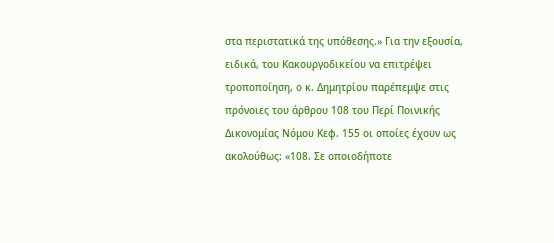στα περιστατικά της υπόθεσης.» Για την εξουσία, ειδικά, του Κακουργοδικείου να επιτρέψει τροποποίηση, ο κ. Δημητρίου παρέπεμψε στις πρόνοιες του άρθρου 108 του Περί Ποινικής Δικονομίας Νόμου Κεφ. 155 οι οποίες έχουν ως ακολούθως: «108. Σε οποιοδήποτε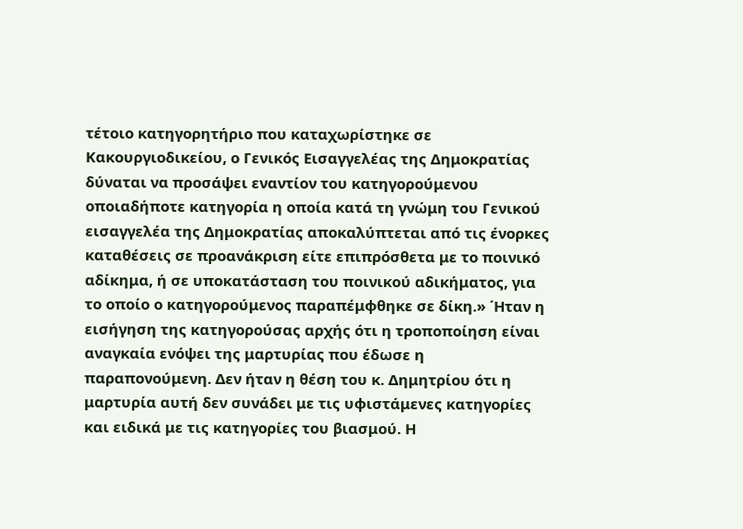τέτοιο κατηγορητήριο που καταχωρίστηκε σε Κακουργιοδικείου, ο Γενικός Εισαγγελέας της Δημοκρατίας δύναται να προσάψει εναντίον του κατηγορούμενου οποιαδήποτε κατηγορία η οποία κατά τη γνώμη του Γενικού εισαγγελέα της Δημοκρατίας αποκαλύπτεται από τις ένορκες καταθέσεις σε προανάκριση είτε επιπρόσθετα με το ποινικό αδίκημα, ή σε υποκατάσταση του ποινικού αδικήματος, για το οποίο ο κατηγορούμενος παραπέμφθηκε σε δίκη.» ΄Ηταν η εισήγηση της κατηγορούσας αρχής ότι η τροποποίηση είναι αναγκαία ενόψει της μαρτυρίας που έδωσε η παραπονούμενη. Δεν ήταν η θέση του κ. Δημητρίου ότι η μαρτυρία αυτή δεν συνάδει με τις υφιστάμενες κατηγορίες και ειδικά με τις κατηγορίες του βιασμού. Η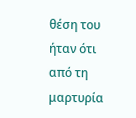θέση του ήταν ότι από τη μαρτυρία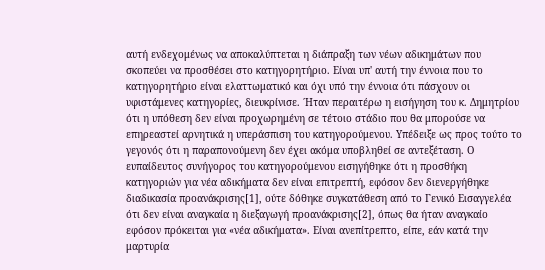αυτή ενδεχομένως να αποκαλύπτεται η διάπραξη των νέων αδικημάτων που σκοπεύει να προσθέσει στο κατηγορητήριο. Είναι υπ' αυτή την έννοια που το κατηγορητήριο είναι ελαττωματικό και όχι υπό την έννοια ότι πάσχουν οι υφιστάμενες κατηγορίες, διευκρίνισε. ΄Ηταν περαιτέρω η εισήγηση του κ. Δημητρίου ότι η υπόθεση δεν είναι προχωρημένη σε τέτοιο στάδιο που θα μπορούσε να επηρεαστεί αρνητικά η υπεράσπιση του κατηγορούμενου. Υπέδειξε ως προς τούτο το γεγονός ότι η παραπονούμενη δεν έχει ακόμα υποβληθεί σε αντεξέταση. Ο ευπαίδευτος συνήγορος του κατηγορούμενου εισηγήθηκε ότι η προσθήκη κατηγοριών για νέα αδικήματα δεν είναι επιτρεπτή, εφόσον δεν διενεργήθηκε διαδικασία προανάκρισης[1], ούτε δόθηκε συγκατάθεση από το Γενικό Εισαγγελέα ότι δεν είναι αναγκαία η διεξαγωγή προανάκρισης[2], όπως θα ήταν αναγκαίο εφόσον πρόκειται για «νέα αδικήματα». Είναι ανεπίτρεπτο, είπε, εάν κατά την μαρτυρία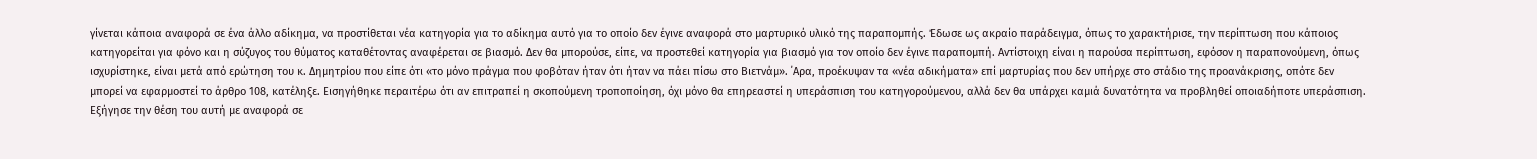γίνεται κάποια αναφορά σε ένα άλλο αδίκημα, να προστίθεται νέα κατηγορία για το αδίκημα αυτό για το οποίο δεν έγινε αναφορά στο μαρτυρικό υλικό της παραπομπής. Έδωσε ως ακραίο παράδειγμα, όπως το χαρακτήρισε, την περίπτωση που κάποιος κατηγορείται για φόνο και η σύζυγος του θύματος καταθέτοντας αναφέρεται σε βιασμό. Δεν θα μπορούσε, είπε, να προστεθεί κατηγορία για βιασμό για τον οποίο δεν έγινε παραπομπή. Αντίστοιχη είναι η παρούσα περίπτωση, εφόσον η παραπονούμενη, όπως ισχυρίστηκε, είναι μετά από ερώτηση του κ. Δημητρίου που είπε ότι «το μόνο πράγμα που φοβόταν ήταν ότι ήταν να πάει πίσω στο Βιετνάμ». ΄Αρα, προέκυψαν τα «νέα αδικήματα» επί μαρτυρίας που δεν υπήρχε στο στάδιο της προανάκρισης, οπότε δεν μπορεί να εφαρμοστεί το άρθρο 108, κατέληξε. Εισηγήθηκε περαιτέρω ότι αν επιτραπεί η σκοπούμενη τροποποίηση, όχι μόνο θα επηρεαστεί η υπεράσπιση του κατηγορούμενου, αλλά δεν θα υπάρχει καμιά δυνατότητα να προβληθεί οποιαδήποτε υπεράσπιση. Εξήγησε την θέση του αυτή με αναφορά σε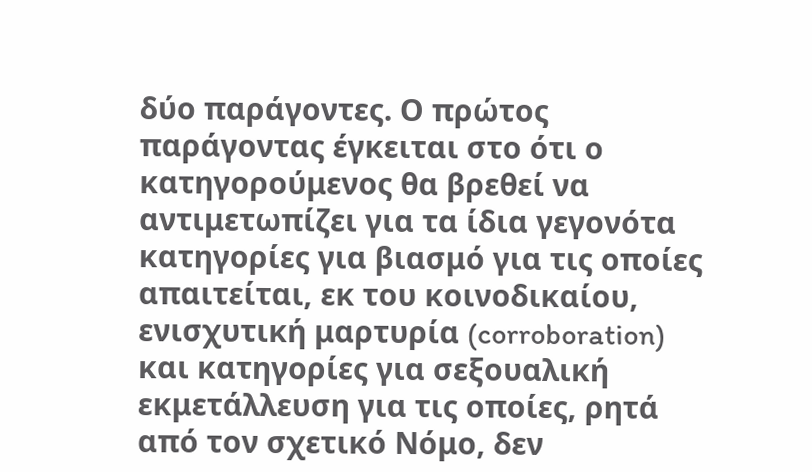δύο παράγοντες. Ο πρώτος παράγοντας έγκειται στο ότι ο κατηγορούμενος θα βρεθεί να αντιμετωπίζει για τα ίδια γεγονότα κατηγορίες για βιασμό για τις οποίες απαιτείται, εκ του κοινοδικαίου, ενισχυτική μαρτυρία (corroboration) και κατηγορίες για σεξουαλική εκμετάλλευση για τις οποίες, ρητά από τον σχετικό Νόμο, δεν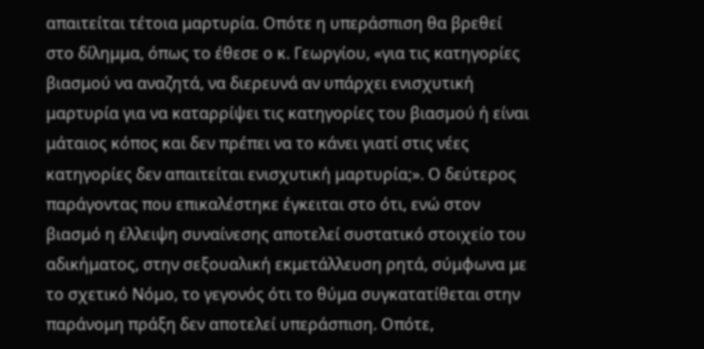απαιτείται τέτοια μαρτυρία. Οπότε η υπεράσπιση θα βρεθεί στο δίλημμα, όπως το έθεσε ο κ. Γεωργίου, «για τις κατηγορίες βιασμού να αναζητά, να διερευνά αν υπάρχει ενισχυτική μαρτυρία για να καταρρίψει τις κατηγορίες του βιασμού ή είναι μάταιος κόπος και δεν πρέπει να το κάνει γιατί στις νέες κατηγορίες δεν απαιτείται ενισχυτική μαρτυρία;». Ο δεύτερος παράγοντας που επικαλέστηκε έγκειται στο ότι, ενώ στον βιασμό η έλλειψη συναίνεσης αποτελεί συστατικό στοιχείο του αδικήματος, στην σεξουαλική εκμετάλλευση ρητά, σύμφωνα με το σχετικό Νόμο, το γεγονός ότι το θύμα συγκατατίθεται στην παράνομη πράξη δεν αποτελεί υπεράσπιση. Οπότε,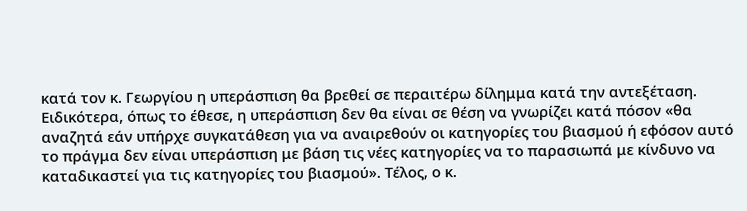κατά τον κ. Γεωργίου η υπεράσπιση θα βρεθεί σε περαιτέρω δίλημμα κατά την αντεξέταση. Ειδικότερα, όπως το έθεσε, η υπεράσπιση δεν θα είναι σε θέση να γνωρίζει κατά πόσον «θα αναζητά εάν υπήρχε συγκατάθεση για να αναιρεθούν οι κατηγορίες του βιασμού ή εφόσον αυτό το πράγμα δεν είναι υπεράσπιση με βάση τις νέες κατηγορίες να το παρασιωπά με κίνδυνο να καταδικαστεί για τις κατηγορίες του βιασμού». Τέλος, ο κ.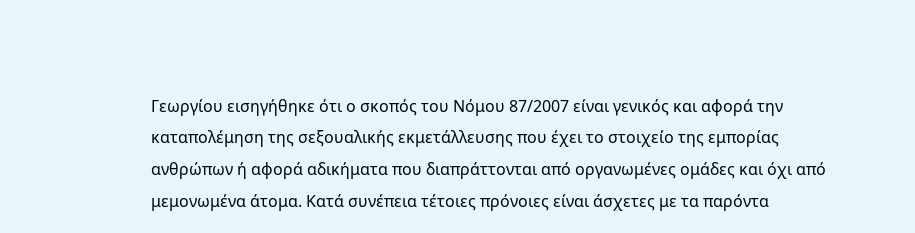Γεωργίου εισηγήθηκε ότι ο σκοπός του Νόμου 87/2007 είναι γενικός και αφορά την καταπολέμηση της σεξουαλικής εκμετάλλευσης που έχει το στοιχείο της εμπορίας ανθρώπων ή αφορά αδικήματα που διαπράττονται από οργανωμένες ομάδες και όχι από μεμονωμένα άτομα. Κατά συνέπεια τέτοιες πρόνοιες είναι άσχετες με τα παρόντα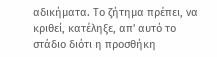αδικήματα. Το ζήτημα πρέπει, να κριθεί, κατέληξε, απ' αυτό το στάδιο διότι η προσθήκη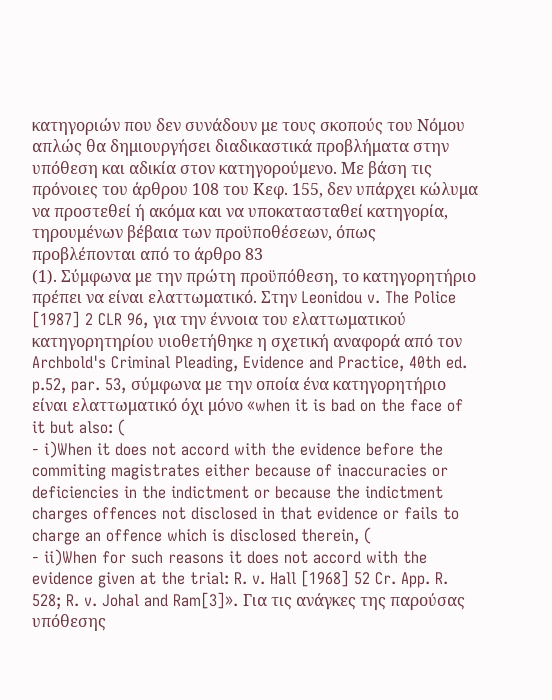κατηγοριών που δεν συνάδουν με τους σκοπούς του Νόμου απλώς θα δημιουργήσει διαδικαστικά προβλήματα στην υπόθεση και αδικία στον κατηγορούμενο. Με βάση τις πρόνοιες του άρθρου 108 του Κεφ. 155, δεν υπάρχει κώλυμα να προστεθεί ή ακόμα και να υποκατασταθεί κατηγορία, τηρουμένων βέβαια των προϋποθέσεων, όπως προβλέπονται από το άρθρο 83
(1). Σύμφωνα με την πρώτη προϋπόθεση, το κατηγορητήριο πρέπει να είναι ελαττωματικό. Στην Leonidou v. The Police [1987] 2 CLR 96, για την έννοια του ελαττωματικού κατηγορητηρίου υιοθετήθηκε η σχετική αναφορά από τον Archbold's Criminal Pleading, Evidence and Practice, 40th ed. p.52, par. 53, σύμφωνα με την οποία ένα κατηγορητήριο είναι ελαττωματικό όχι μόνο «when it is bad on the face of it but also: (
- i)When it does not accord with the evidence before the commiting magistrates either because of inaccuracies or deficiencies in the indictment or because the indictment charges offences not disclosed in that evidence or fails to charge an offence which is disclosed therein, (
- ii)When for such reasons it does not accord with the evidence given at the trial: R. v. Hall [1968] 52 Cr. App. R. 528; R. v. Johal and Ram[3]». Για τις ανάγκες της παρούσας υπόθεσης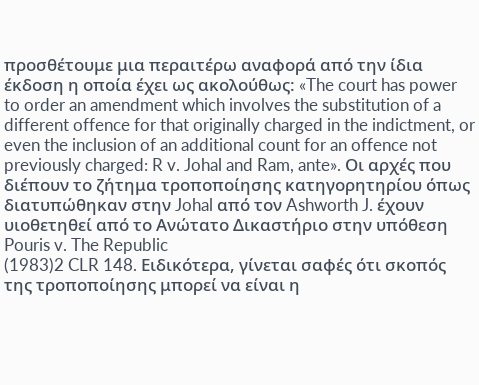προσθέτουμε μια περαιτέρω αναφορά από την ίδια έκδοση η οποία έχει ως ακολούθως: «The court has power to order an amendment which involves the substitution of a different offence for that originally charged in the indictment, or even the inclusion of an additional count for an offence not previously charged: R v. Johal and Ram, ante». Οι αρχές που διέπουν το ζήτημα τροποποίησης κατηγορητηρίου όπως διατυπώθηκαν στην Johal από τον Ashworth J. έχουν υιοθετηθεί από το Ανώτατο Δικαστήριο στην υπόθεση Pouris v. The Republic
(1983)2 CLR 148. Ειδικότερα, γίνεται σαφές ότι σκοπός της τροποποίησης μπορεί να είναι η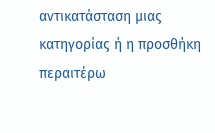αντικατάσταση μιας κατηγορίας ή η προσθήκη περαιτέρω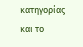κατηγορίας και το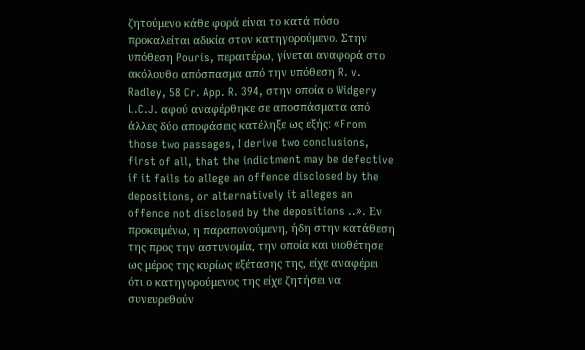ζητούμενο κάθε φορά είναι το κατά πόσο προκαλείται αδικία στον κατηγορούμενο. Στην υπόθεση Pouris, περαιτέρω, γίνεται αναφορά στο ακόλουθο απόσπασμα από την υπόθεση R. v. Radley, 58 Cr. App. R. 394, στην οποία ο Widgery L.C.J. αφού αναφέρθηκε σε αποσπάσματα από άλλες δύο αποφάσεις κατέληξε ως εξής: «From those two passages, I derive two conclusions, first of all, that the indictment may be defective if it fails to allege an offence disclosed by the depositions, or alternatively it alleges an offence not disclosed by the depositions ..». Εν προκειμένω, η παραπονούμενη, ήδη στην κατάθεση της προς την αστυνομία, την οποία και υιοθέτησε ως μέρος της κυρίως εξέτασης της, είχε αναφέρει ότι ο κατηγορούμενος της είχε ζητήσει να συνευρεθούν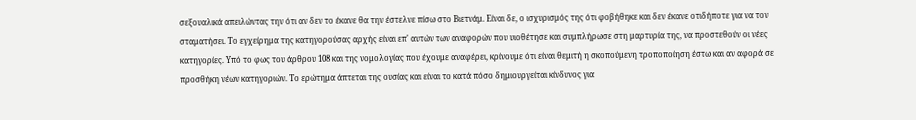σεξουαλικά απειλώντας την ότι αν δεν το έκανε θα την έστελνε πίσω στο Βιετνάμ. Είναι δε, ο ισχυρισμός της ότι φοβήθηκε και δεν έκανε οτιδήποτε για να τον σταματήσει. Το εγχείρημα της κατηγορούσας αρχής είναι επ' αυτών των αναφορών που υιοθέτησε και συμπλήρωσε στη μαρτυρία της, να προστεθούν οι νέες κατηγορίες. Υπό το φως του άρθρου 108 και της νομολογίας που έχουμε αναφέρει, κρίνουμε ότι είναι θεμιτή η σκοπούμενη τροποποίηση έστω και αν αφορά σε προσθήκη νέων κατηγοριών. Το ερώτημα άπτεται της ουσίας και είναι το κατά πόσο δημιουργείται κίνδυνος για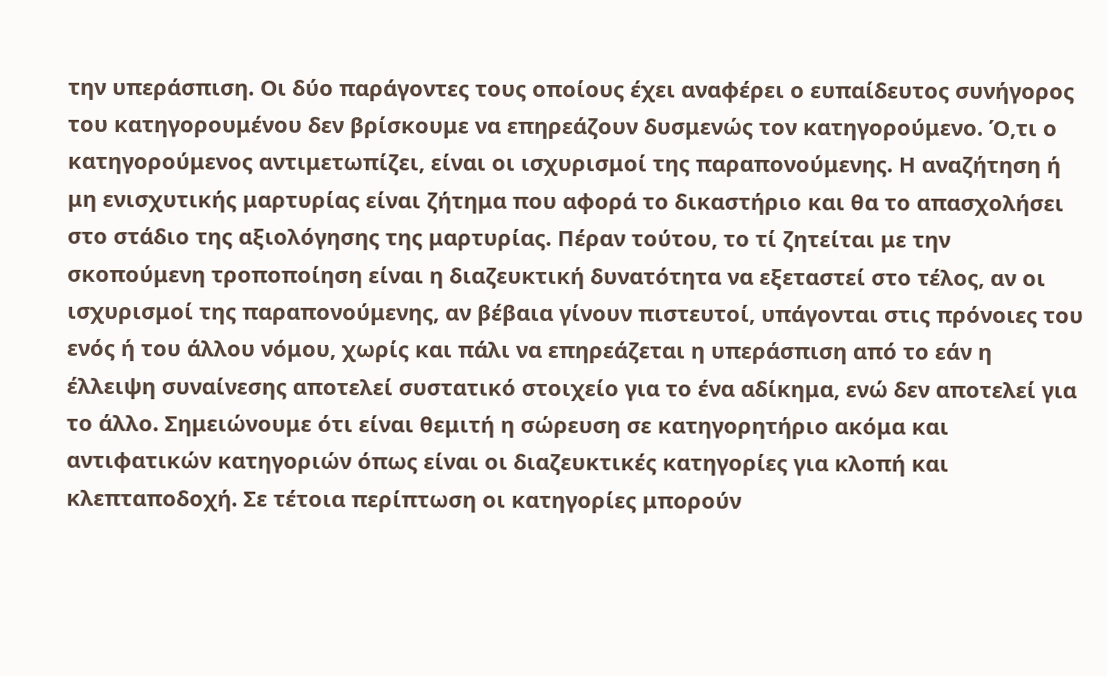την υπεράσπιση. Οι δύο παράγοντες τους οποίους έχει αναφέρει ο ευπαίδευτος συνήγορος του κατηγορουμένου δεν βρίσκουμε να επηρεάζουν δυσμενώς τον κατηγορούμενο. Ό,τι ο κατηγορούμενος αντιμετωπίζει, είναι οι ισχυρισμοί της παραπονούμενης. Η αναζήτηση ή μη ενισχυτικής μαρτυρίας είναι ζήτημα που αφορά το δικαστήριο και θα το απασχολήσει στο στάδιο της αξιολόγησης της μαρτυρίας. Πέραν τούτου, το τί ζητείται με την σκοπούμενη τροποποίηση είναι η διαζευκτική δυνατότητα να εξεταστεί στο τέλος, αν οι ισχυρισμοί της παραπονούμενης, αν βέβαια γίνουν πιστευτοί, υπάγονται στις πρόνοιες του ενός ή του άλλου νόμου, χωρίς και πάλι να επηρεάζεται η υπεράσπιση από το εάν η έλλειψη συναίνεσης αποτελεί συστατικό στοιχείο για το ένα αδίκημα, ενώ δεν αποτελεί για το άλλο. Σημειώνουμε ότι είναι θεμιτή η σώρευση σε κατηγορητήριο ακόμα και αντιφατικών κατηγοριών όπως είναι οι διαζευκτικές κατηγορίες για κλοπή και κλεπταποδοχή. Σε τέτοια περίπτωση οι κατηγορίες μπορούν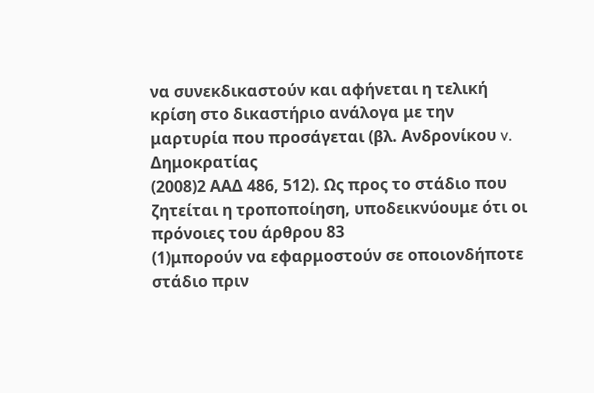να συνεκδικαστούν και αφήνεται η τελική κρίση στο δικαστήριο ανάλογα με την μαρτυρία που προσάγεται (βλ. Ανδρονίκου v. Δημοκρατίας
(2008)2 ΑΑΔ 486, 512). Ως προς το στάδιο που ζητείται η τροποποίηση, υποδεικνύουμε ότι οι πρόνοιες του άρθρου 83
(1)μπορούν να εφαρμοστούν σε οποιονδήποτε στάδιο πριν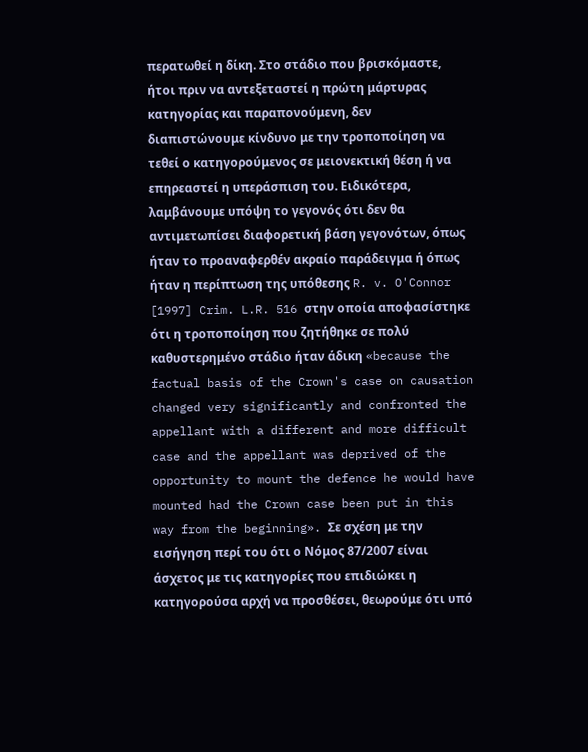περατωθεί η δίκη. Στο στάδιο που βρισκόμαστε, ήτοι πριν να αντεξεταστεί η πρώτη μάρτυρας κατηγορίας και παραπονούμενη, δεν διαπιστώνουμε κίνδυνο με την τροποποίηση να τεθεί ο κατηγορούμενος σε μειονεκτική θέση ή να επηρεαστεί η υπεράσπιση του. Ειδικότερα, λαμβάνουμε υπόψη το γεγονός ότι δεν θα αντιμετωπίσει διαφορετική βάση γεγονότων, όπως ήταν το προαναφερθέν ακραίο παράδειγμα ή όπως ήταν η περίπτωση της υπόθεσης R. v. O'Connor [1997] Crim. L.R. 516 στην οποία αποφασίστηκε ότι η τροποποίηση που ζητήθηκε σε πολύ καθυστερημένο στάδιο ήταν άδικη «because the factual basis of the Crown's case on causation changed very significantly and confronted the appellant with a different and more difficult case and the appellant was deprived of the opportunity to mount the defence he would have mounted had the Crown case been put in this way from the beginning». Σε σχέση με την εισήγηση περί του ότι ο Νόμος 87/2007 είναι άσχετος με τις κατηγορίες που επιδιώκει η κατηγορούσα αρχή να προσθέσει, θεωρούμε ότι υπό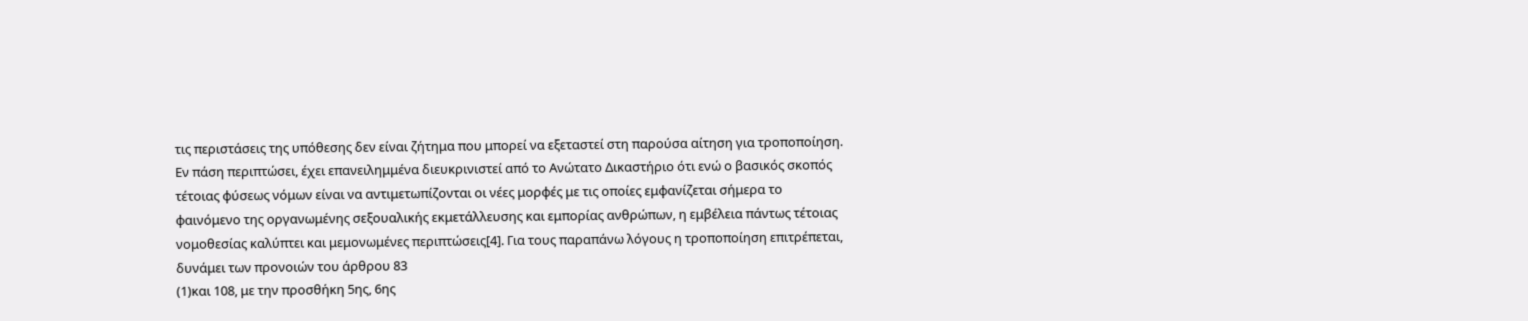τις περιστάσεις της υπόθεσης δεν είναι ζήτημα που μπορεί να εξεταστεί στη παρούσα αίτηση για τροποποίηση. Εν πάση περιπτώσει, έχει επανειλημμένα διευκρινιστεί από το Ανώτατο Δικαστήριο ότι ενώ ο βασικός σκοπός τέτοιας φύσεως νόμων είναι να αντιμετωπίζονται οι νέες μορφές με τις οποίες εμφανίζεται σήμερα το φαινόμενο της οργανωμένης σεξουαλικής εκμετάλλευσης και εμπορίας ανθρώπων, η εμβέλεια πάντως τέτοιας νομοθεσίας καλύπτει και μεμονωμένες περιπτώσεις[4]. Για τους παραπάνω λόγους η τροποποίηση επιτρέπεται, δυνάμει των προνοιών του άρθρου 83
(1)και 108, με την προσθήκη 5ης, 6ης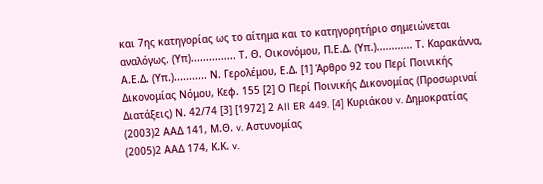και 7ης κατηγορίας ως το αίτημα και το κατηγορητήριο σημειώνεται αναλόγως. (Υπ)............... Τ. Θ. Οικονόμου, Π.Ε.Δ. (Υπ.)............ Τ. Καρακάννα, Α.Ε.Δ. (Υπ.)........... Ν. Γερολέμου, Ε.Δ. [1] Άρθρο 92 του Περί Ποινικής Δικονομίας Νόμου, Κεφ. 155 [2] Ο Περί Ποινικής Δικονομίας (Προσωριναί Διατάξεις) Ν. 42/74 [3] [1972] 2 All ER 449. [4] Κυριάκου v. Δημοκρατίας
(2003)2 ΑΑΔ 141, Μ.Θ. v. Αστυνομίας
(2005)2 ΑΑΔ 174, Κ.Κ. v.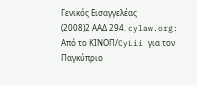Γενικός Εισαγγελέας
(2008)2 ΑΑΔ 294. cylaw.org: Από το ΚΙΝOΠ/CyLii για τον Παγκύπριο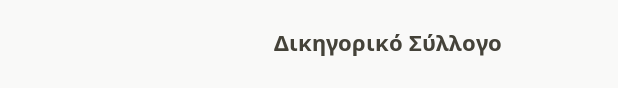Δικηγορικό Σύλλογο